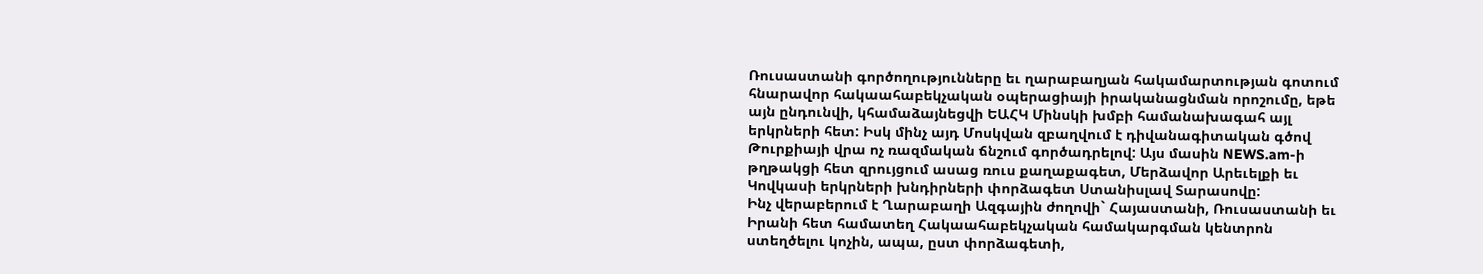Ռուսաստանի գործողությունները եւ ղարաբաղյան հակամարտության գոտում հնարավոր հակաահաբեկչական օպերացիայի իրականացնման որոշումը, եթե այն ընդունվի, կհամաձայնեցվի ԵԱՀԿ Մինսկի խմբի համանախագահ այլ երկրների հետ: Իսկ մինչ այդ Մոսկվան զբաղվում է դիվանագիտական գծով Թուրքիայի վրա ոչ ռազմական ճնշում գործադրելով: Այս մասին NEWS.am-ի թղթակցի հետ զրույցում ասաց ռուս քաղաքագետ, Մերձավոր Արեւելքի եւ Կովկասի երկրների խնդիրների փորձագետ Ստանիսլավ Տարասովը:
Ինչ վերաբերում է Ղարաբաղի Ազգային ժողովի` Հայաստանի, Ռուսաստանի եւ Իրանի հետ համատեղ Հակաահաբեկչական համակարգման կենտրոն ստեղծելու կոչին, ապա, ըստ փորձագետի,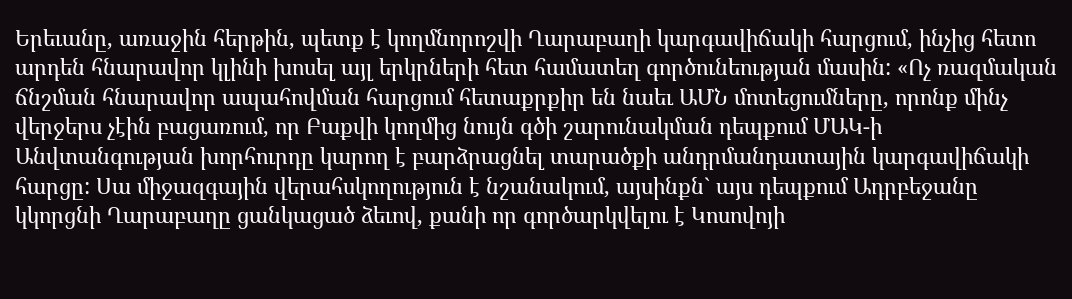Երեւանը, առաջին հերթին, պետք է կողմնորոշվի Ղարաբաղի կարգավիճակի հարցում, ինչից հետո արդեն հնարավոր կլինի խոսել այլ երկրների հետ համատեղ գործունեության մասին: «Ոչ ռազմական ճնշման հնարավոր ապահովման հարցում հետաքրքիր են նաեւ ԱՄՆ մոտեցումները, որոնք մինչ վերջերս չէին բացառում, որ Բաքվի կողմից նույն գծի շարունակման դեպքում ՄԱԿ-ի Անվտանգության խորհուրդը կարող է բարձրացնել տարածքի անդրմանդատային կարգավիճակի հարցը: Սա միջազգային վերահսկողություն է նշանակում, այսինքն` այս դեպքում Ադրբեջանը կկորցնի Ղարաբաղը ցանկացած ձեւով, քանի որ գործարկվելու է Կոսովոյի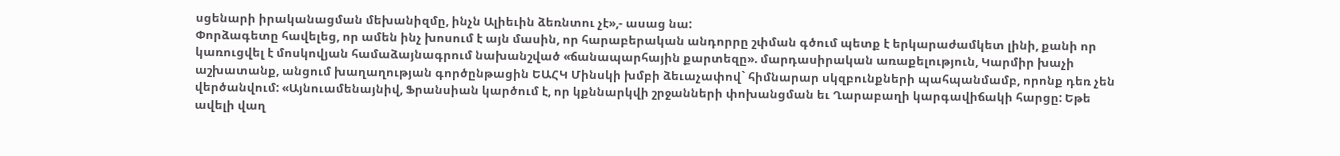սցենարի իրականացման մեխանիզմը, ինչն Ալիեւին ձեռնտու չէ»,- ասաց նա:
Փորձագետը հավելեց, որ ամեն ինչ խոսում է այն մասին, որ հարաբերական անդորրը շփման գծում պետք է երկարաժամկետ լինի, քանի որ կառուցվել է մոսկովյան համաձայնագրում նախանշված «ճանապարհային քարտեզը». մարդասիրական առաքելություն, Կարմիր խաչի աշխատանք, անցում խաղաղության գործընթացին ԵԱՀԿ Մինսկի խմբի ձեւաչափով` հիմնարար սկզբունքների պահպանմամբ, որոնք դեռ չեն վերծանվում: «Այնուամենայնիվ, Ֆրանսիան կարծում է, որ կքննարկվի շրջանների փոխանցման եւ Ղարաբաղի կարգավիճակի հարցը: Եթե ավելի վաղ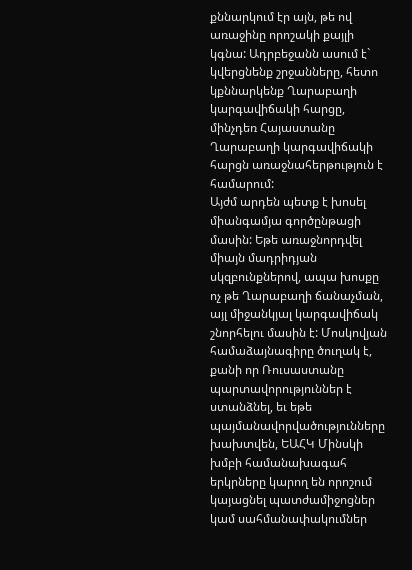քննարկում էր այն, թե ով առաջինը որոշակի քայլի կգնա: Ադրբեջանն ասում է` կվերցնենք շրջանները, հետո կքննարկենք Ղարաբաղի կարգավիճակի հարցը, մինչդեռ Հայաստանը Ղարաբաղի կարգավիճակի հարցն առաջնահերթություն է համարում:
Այժմ արդեն պետք է խոսել միանգամյա գործընթացի մասին: Եթե առաջնորդվել միայն մադրիդյան սկզբունքներով, ապա խոսքը ոչ թե Ղարաբաղի ճանաչման, այլ միջանկյալ կարգավիճակ շնորհելու մասին է: Մոսկովյան համաձայնագիրը ծուղակ է, քանի որ Ռուսաստանը պարտավորություններ է ստանձնել, եւ եթե պայմանավորվածությունները խախտվեն, ԵԱՀԿ Մինսկի խմբի համանախագահ երկրները կարող են որոշում կայացնել պատժամիջոցներ կամ սահմանափակումներ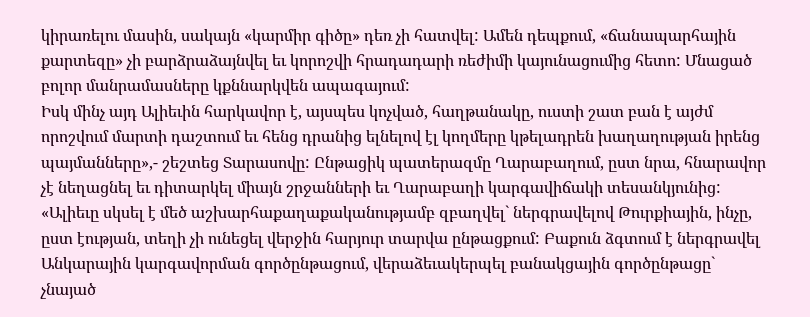կիրառելու մասին, սակայն «կարմիր գիծը» դեռ չի հատվել: Ամեն դեպքում, «ճանապարհային քարտեզը» չի բարձրաձայնվել եւ կորոշվի հրադադարի ռեժիմի կայունացումից հետո: Մնացած բոլոր մանրամասները կքննարկվեն ապագայում:
Իսկ մինչ այդ Ալիեւին հարկավոր է, այսպես կոչված, հաղթանակը, ուստի շատ բան է այժմ որոշվում մարտի դաշտում եւ հենց դրանից ելնելով էլ կողմերը կթելադրեն խաղաղության իրենց պայմանները»,- շեշտեց Տարասովը: Ընթացիկ պատերազմը Ղարաբաղում, ըստ նրա, հնարավոր չէ նեղացնել եւ դիտարկել միայն շրջանների եւ Ղարաբաղի կարգավիճակի տեսանկյունից: «Ալիեւը սկսել է մեծ աշխարհաքաղաքականությամբ զբաղվել` ներգրավելով Թուրքիային, ինչը, ըստ էության, տեղի չի ունեցել վերջին հարյուր տարվա ընթացքում: Բաքուն ձգտում է ներգրավել Անկարային կարգավորման գործընթացում, վերաձեւակերպել բանակցային գործընթացը` չնայած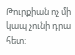Թուրքիան ոչ մի կապ չունի դրա հետ: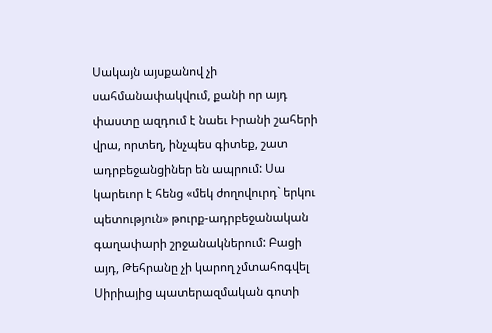Սակայն այսքանով չի սահմանափակվում, քանի որ այդ փաստը ազդում է նաեւ Իրանի շահերի վրա, որտեղ, ինչպես գիտեք, շատ ադրբեջանցիներ են ապրում: Սա կարեւոր է հենց «մեկ ժողովուրդ` երկու պետություն» թուրք-ադրբեջանական գաղափարի շրջանակներում: Բացի այդ, Թեհրանը չի կարող չմտահոգվել Սիրիայից պատերազմական գոտի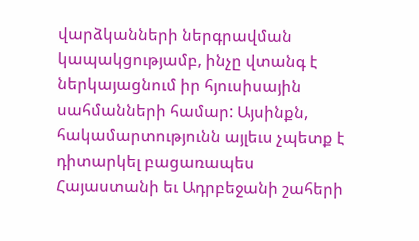վարձկանների ներգրավման կապակցությամբ, ինչը վտանգ է ներկայացնում իր հյուսիսային սահմանների համար: Այսինքն, հակամարտությունն այլեւս չպետք է դիտարկել բացառապես Հայաստանի եւ Ադրբեջանի շահերի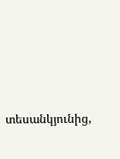տեսանկյունից,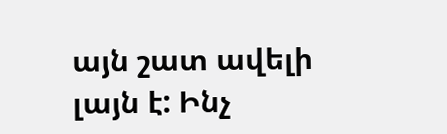այն շատ ավելի լայն է: Ինչ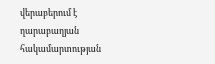վերաբերում է ղարաբաղյան հակամարտության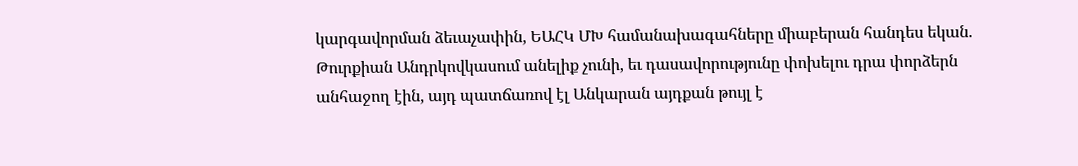կարգավորման ձեւաչափին, ԵԱՀԿ ՄԽ համանախագահները միաբերան հանդես եկան. Թուրքիան Անդրկովկասում անելիք չունի, եւ դասավորությունը փոխելու դրա փորձերն անհաջող էին, այդ պատճառով էլ Անկարան այդքան թույլ է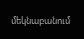մեկնաբանում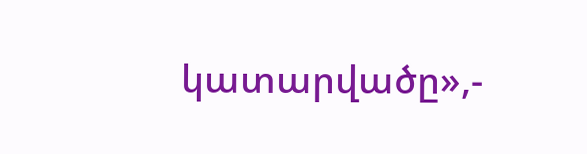կատարվածը»,-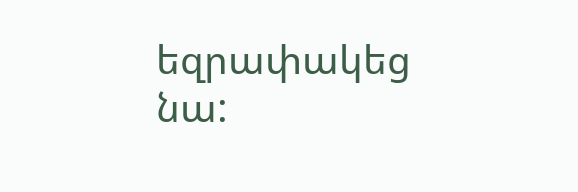եզրափակեց նա: